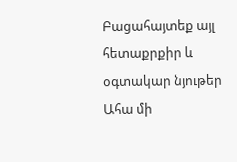Բացահայտեք այլ հետաքրքիր և օգտակար նյութեր
Ահա մի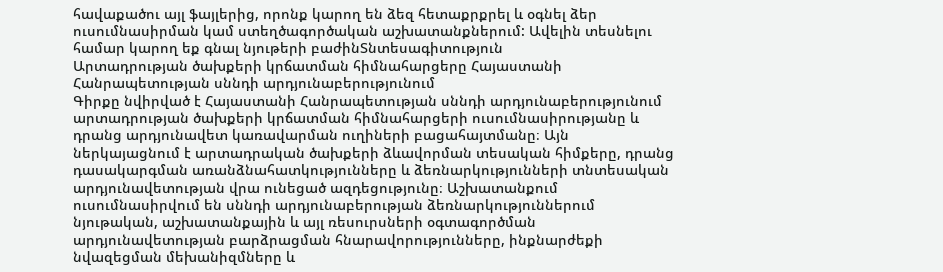հավաքածու այլ ֆայլերից, որոնք կարող են ձեզ հետաքրքրել և օգնել ձեր ուսումնասիրման կամ ստեղծագործական աշխատանքներում: Ավելին տեսնելու համար կարող եք գնալ նյութերի բաժինՏնտեսագիտություն
Արտադրության ծախքերի կրճատման հիմնահարցերը Հայաստանի Հանրապետության սննդի արդյունաբերությունում
Գիրքը նվիրված է Հայաստանի Հանրապետության սննդի արդյունաբերությունում արտադրության ծախքերի կրճատման հիմնահարցերի ուսումնասիրությանը և դրանց արդյունավետ կառավարման ուղիների բացահայտմանը։ Այն ներկայացնում է արտադրական ծախքերի ձևավորման տեսական հիմքերը, դրանց դասակարգման առանձնահատկությունները և ձեռնարկությունների տնտեսական արդյունավետության վրա ունեցած ազդեցությունը։ Աշխատանքում ուսումնասիրվում են սննդի արդյունաբերության ձեռնարկություններում նյութական, աշխատանքային և այլ ռեսուրսների օգտագործման արդյունավետության բարձրացման հնարավորությունները, ինքնարժեքի նվազեցման մեխանիզմները և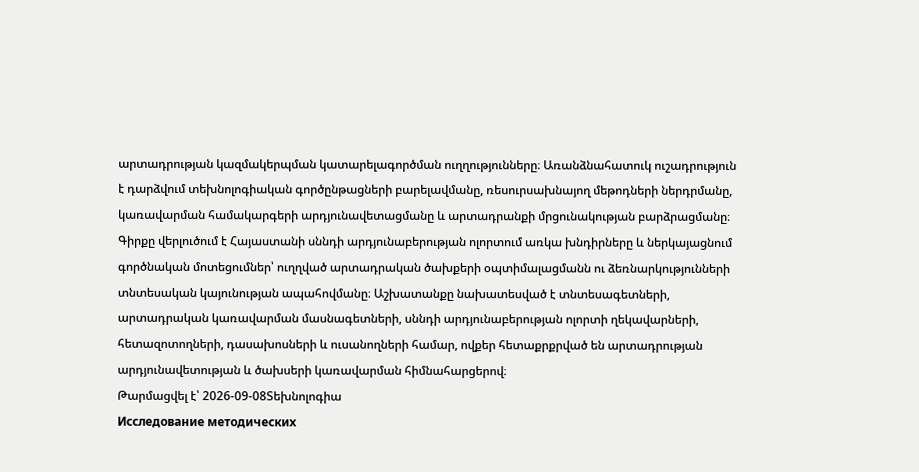արտադրության կազմակերպման կատարելագործման ուղղությունները։ Առանձնահատուկ ուշադրություն է դարձվում տեխնոլոգիական գործընթացների բարելավմանը, ռեսուրսախնայող մեթոդների ներդրմանը, կառավարման համակարգերի արդյունավետացմանը և արտադրանքի մրցունակության բարձրացմանը։ Գիրքը վերլուծում է Հայաստանի սննդի արդյունաբերության ոլորտում առկա խնդիրները և ներկայացնում գործնական մոտեցումներ՝ ուղղված արտադրական ծախքերի օպտիմալացմանն ու ձեռնարկությունների տնտեսական կայունության ապահովմանը։ Աշխատանքը նախատեսված է տնտեսագետների, արտադրական կառավարման մասնագետների, սննդի արդյունաբերության ոլորտի ղեկավարների, հետազոտողների, դասախոսների և ուսանողների համար, ովքեր հետաքրքրված են արտադրության արդյունավետության և ծախսերի կառավարման հիմնահարցերով։
Թարմացվել է՝ 2026-09-08Տեխնոլոգիա
Исследование методических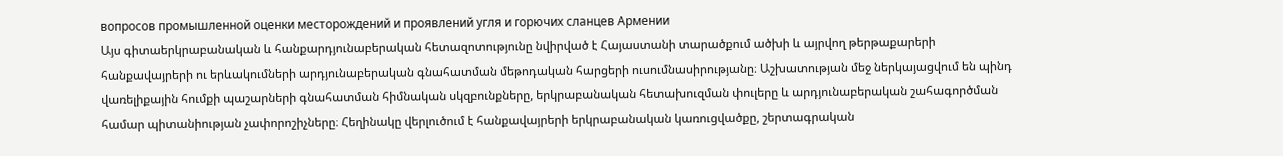вопросов промышленной оценки месторождений и проявлений угля и горючих сланцев Армении
Այս գիտաերկրաբանական և հանքարդյունաբերական հետազոտությունը նվիրված է Հայաստանի տարածքում ածխի և այրվող թերթաքարերի հանքավայրերի ու երևակումների արդյունաբերական գնահատման մեթոդական հարցերի ուսումնասիրությանը։ Աշխատության մեջ ներկայացվում են պինդ վառելիքային հումքի պաշարների գնահատման հիմնական սկզբունքները, երկրաբանական հետախուզման փուլերը և արդյունաբերական շահագործման համար պիտանիության չափորոշիչները։ Հեղինակը վերլուծում է հանքավայրերի երկրաբանական կառուցվածքը, շերտագրական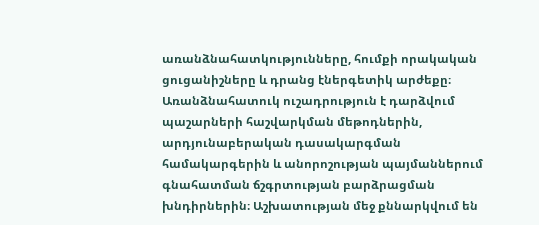առանձնահատկությունները, հումքի որակական ցուցանիշները և դրանց էներգետիկ արժեքը։ Առանձնահատուկ ուշադրություն է դարձվում պաշարների հաշվարկման մեթոդներին, արդյունաբերական դասակարգման համակարգերին և անորոշության պայմաններում գնահատման ճշգրտության բարձրացման խնդիրներին։ Աշխատության մեջ քննարկվում են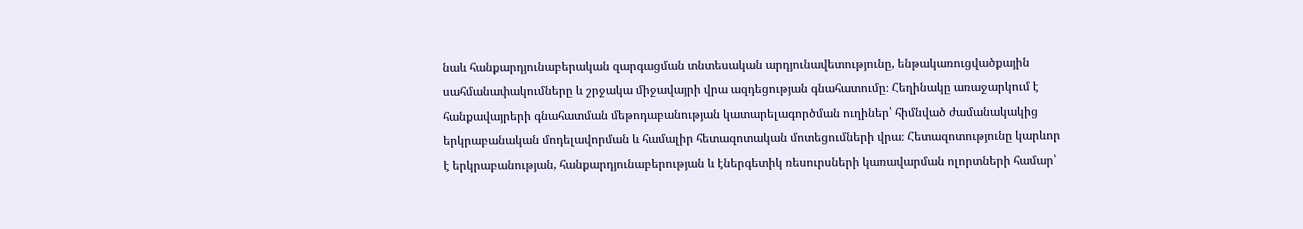նաև հանքարդյունաբերական զարգացման տնտեսական արդյունավետությունը, ենթակառուցվածքային սահմանափակումները և շրջակա միջավայրի վրա ազդեցության գնահատումը։ Հեղինակը առաջարկում է հանքավայրերի գնահատման մեթոդաբանության կատարելագործման ուղիներ՝ հիմնված ժամանակակից երկրաբանական մոդելավորման և համալիր հետազոտական մոտեցումների վրա։ Հետազոտությունը կարևոր է երկրաբանության, հանքարդյունաբերության և էներգետիկ ռեսուրսների կառավարման ոլորտների համար՝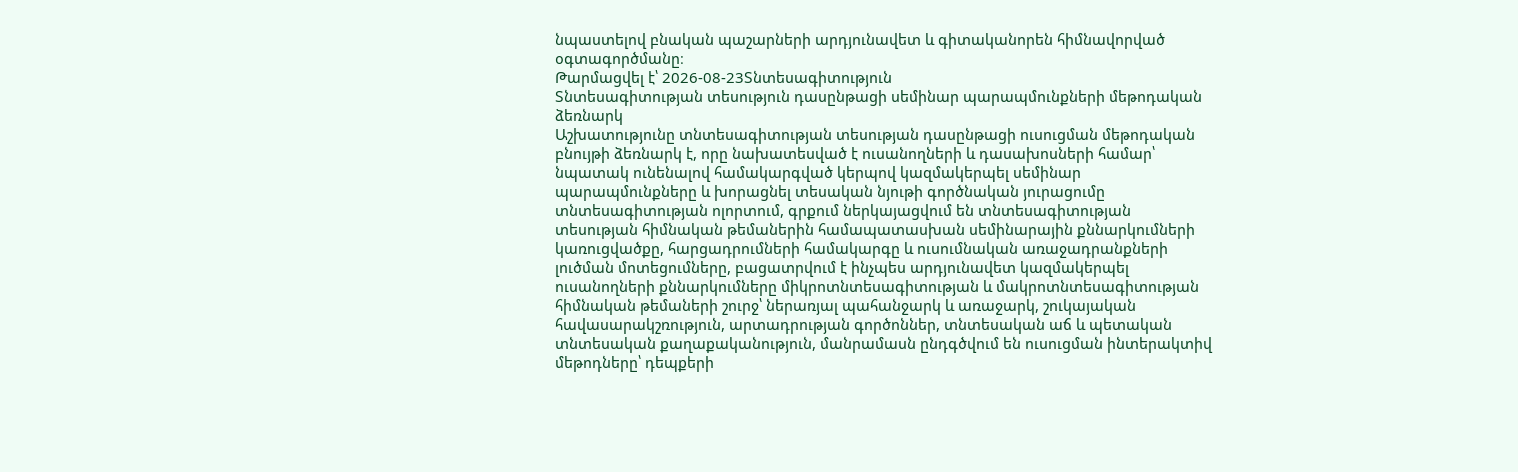նպաստելով բնական պաշարների արդյունավետ և գիտականորեն հիմնավորված օգտագործմանը։
Թարմացվել է՝ 2026-08-23Տնտեսագիտություն
Տնտեսագիտության տեսություն դասընթացի սեմինար պարապմունքների մեթոդական ձեռնարկ
Աշխատությունը տնտեսագիտության տեսության դասընթացի ուսուցման մեթոդական բնույթի ձեռնարկ է, որը նախատեսված է ուսանողների և դասախոսների համար՝ նպատակ ունենալով համակարգված կերպով կազմակերպել սեմինար պարապմունքները և խորացնել տեսական նյութի գործնական յուրացումը տնտեսագիտության ոլորտում, գրքում ներկայացվում են տնտեսագիտության տեսության հիմնական թեմաներին համապատասխան սեմինարային քննարկումների կառուցվածքը, հարցադրումների համակարգը և ուսումնական առաջադրանքների լուծման մոտեցումները, բացատրվում է ինչպես արդյունավետ կազմակերպել ուսանողների քննարկումները միկրոտնտեսագիտության և մակրոտնտեսագիտության հիմնական թեմաների շուրջ՝ ներառյալ պահանջարկ և առաջարկ, շուկայական հավասարակշռություն, արտադրության գործոններ, տնտեսական աճ և պետական տնտեսական քաղաքականություն, մանրամասն ընդգծվում են ուսուցման ինտերակտիվ մեթոդները՝ դեպքերի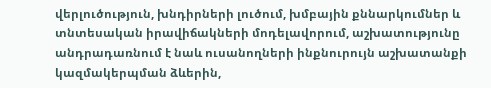վերլուծություն, խնդիրների լուծում, խմբային քննարկումներ և տնտեսական իրավիճակների մոդելավորում, աշխատությունը անդրադառնում է նաև ուսանողների ինքնուրույն աշխատանքի կազմակերպման ձևերին,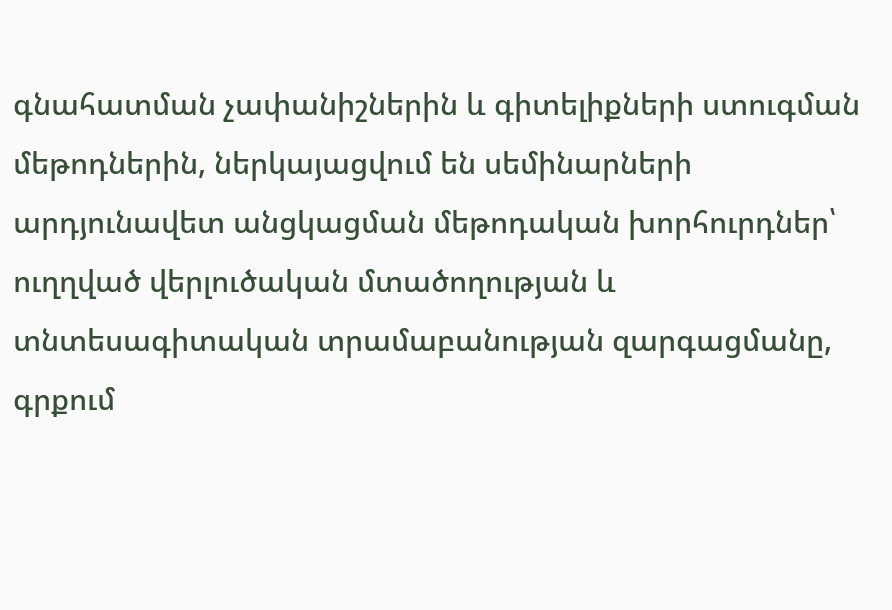գնահատման չափանիշներին և գիտելիքների ստուգման մեթոդներին, ներկայացվում են սեմինարների արդյունավետ անցկացման մեթոդական խորհուրդներ՝ ուղղված վերլուծական մտածողության և տնտեսագիտական տրամաբանության զարգացմանը, գրքում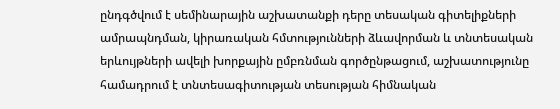ընդգծվում է սեմինարային աշխատանքի դերը տեսական գիտելիքների ամրապնդման, կիրառական հմտությունների ձևավորման և տնտեսական երևույթների ավելի խորքային ըմբռնման գործընթացում, աշխատությունը համադրում է տնտեսագիտության տեսության հիմնական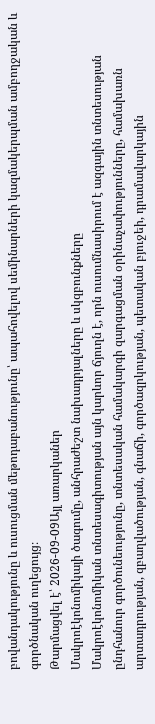բովանդակությունը և ուսուցման մեթոդաբանությունը՝ ապահովելով սեմինարների կազմակերպման ամբողջական և գործնական ուղեցույց։
Թարմացվել է՝ 2026-09-09Այլ առարկաներ
Մակրոէկոնոմիկայի ծագումը, անհրաժեշտ նախադրյալները և սկզբունքները
Մակրոէկոնոմիկան տնտեսագիտության այն կարևոր ճյուղն է, որն ուսումնասիրում է ազգային տնտեսության ընդհանուր գործունեությունը, տնտեսական համակարգի զարգացման օրինաչափությունները, համախառն արտադրության, զբաղվածության, գնաճի, գործազրկության, պետական բյուջեի, դրամավարկային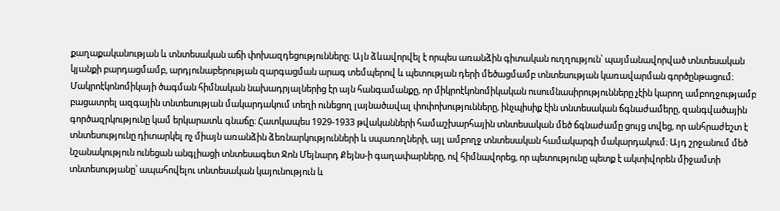քաղաքականության և տնտեսական աճի փոխազդեցությունները։ Այն ձևավորվել է որպես առանձին գիտական ուղղություն՝ պայմանավորված տնտեսական կյանքի բարդացմամբ, արդյունաբերության զարգացման արագ տեմպերով և պետության դերի մեծացմամբ տնտեսության կառավարման գործընթացում։ Մակրոէկոնոմիկայի ծագման հիմնական նախադրյալներից էր այն հանգամանքը, որ միկրոէկոնոմիկական ուսումնասիրությունները չէին կարող ամբողջությամբ բացատրել ազգային տնտեսության մակարդակում տեղի ունեցող լայնածավալ փոփոխությունները, ինչպիսիք էին տնտեսական ճգնաժամերը, զանգվածային գործազրկությունը կամ երկարատև գնաճը։ Հատկապես 1929-1933 թվականների համաշխարհային տնտեսական մեծ ճգնաժամը ցույց տվեց, որ անհրաժեշտ է տնտեսությունը դիտարկել ոչ միայն առանձին ձեռնարկությունների և սպառողների, այլ ամբողջ տնտեսական համակարգի մակարդակում։ Այդ շրջանում մեծ նշանակություն ունեցան անգլիացի տնտեսագետ Ջոն Մեյնարդ Քեյնս-ի գաղափարները, ով հիմնավորեց, որ պետությունը պետք է ակտիվորեն միջամտի տնտեսությանը՝ ապահովելու տնտեսական կայունություն և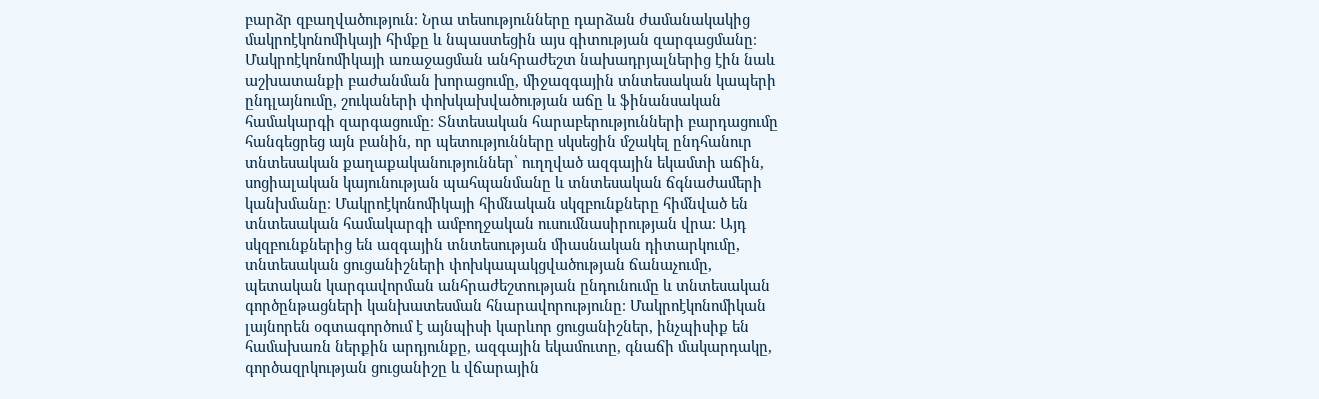բարձր զբաղվածություն։ Նրա տեսությունները դարձան ժամանակակից մակրոէկոնոմիկայի հիմքը և նպաստեցին այս գիտության զարգացմանը։ Մակրոէկոնոմիկայի առաջացման անհրաժեշտ նախադրյալներից էին նաև աշխատանքի բաժանման խորացումը, միջազգային տնտեսական կապերի ընդլայնումը, շուկաների փոխկախվածության աճը և ֆինանսական համակարգի զարգացումը։ Տնտեսական հարաբերությունների բարդացումը հանգեցրեց այն բանին, որ պետությունները սկսեցին մշակել ընդհանուր տնտեսական քաղաքականություններ՝ ուղղված ազգային եկամտի աճին, սոցիալական կայունության պահպանմանը և տնտեսական ճգնաժամերի կանխմանը։ Մակրոէկոնոմիկայի հիմնական սկզբունքները հիմնված են տնտեսական համակարգի ամբողջական ուսումնասիրության վրա։ Այդ սկզբունքներից են ազգային տնտեսության միասնական դիտարկումը, տնտեսական ցուցանիշների փոխկապակցվածության ճանաչումը, պետական կարգավորման անհրաժեշտության ընդունումը և տնտեսական գործընթացների կանխատեսման հնարավորությունը։ Մակրոէկոնոմիկան լայնորեն օգտագործում է այնպիսի կարևոր ցուցանիշներ, ինչպիսիք են համախառն ներքին արդյունքը, ազգային եկամուտը, գնաճի մակարդակը, գործազրկության ցուցանիշը և վճարային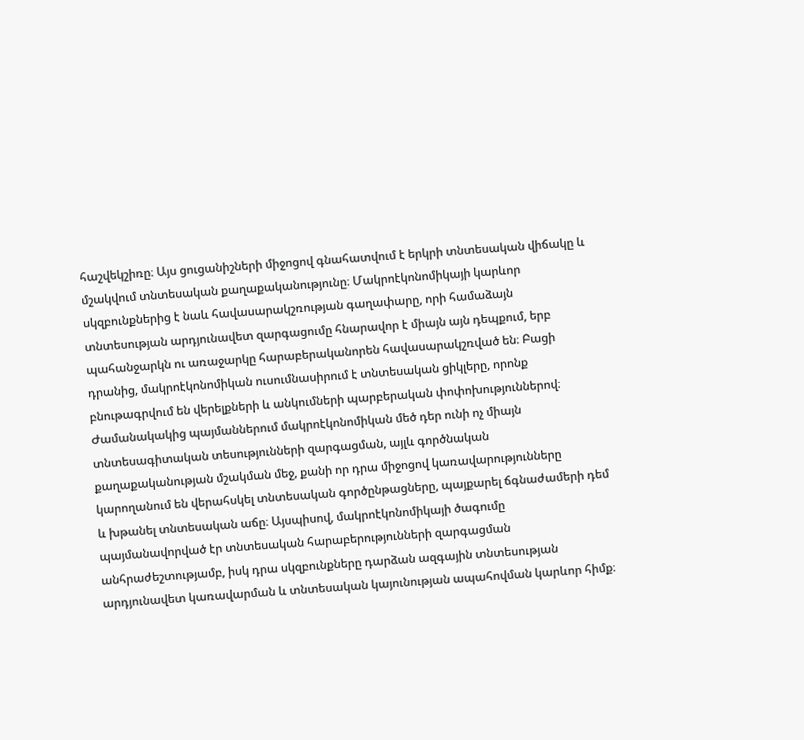հաշվեկշիռը։ Այս ցուցանիշների միջոցով գնահատվում է երկրի տնտեսական վիճակը և մշակվում տնտեսական քաղաքականությունը։ Մակրոէկոնոմիկայի կարևոր սկզբունքներից է նաև հավասարակշռության գաղափարը, որի համաձայն տնտեսության արդյունավետ զարգացումը հնարավոր է միայն այն դեպքում, երբ պահանջարկն ու առաջարկը հարաբերականորեն հավասարակշռված են։ Բացի դրանից, մակրոէկոնոմիկան ուսումնասիրում է տնտեսական ցիկլերը, որոնք բնութագրվում են վերելքների և անկումների պարբերական փոփոխություններով։ Ժամանակակից պայմաններում մակրոէկոնոմիկան մեծ դեր ունի ոչ միայն տնտեսագիտական տեսությունների զարգացման, այլև գործնական քաղաքականության մշակման մեջ, քանի որ դրա միջոցով կառավարությունները կարողանում են վերահսկել տնտեսական գործընթացները, պայքարել ճգնաժամերի դեմ և խթանել տնտեսական աճը։ Այսպիսով, մակրոէկոնոմիկայի ծագումը պայմանավորված էր տնտեսական հարաբերությունների զարգացման անհրաժեշտությամբ, իսկ դրա սկզբունքները դարձան ազգային տնտեսության արդյունավետ կառավարման և տնտեսական կայունության ապահովման կարևոր հիմք։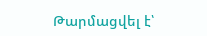Թարմացվել է՝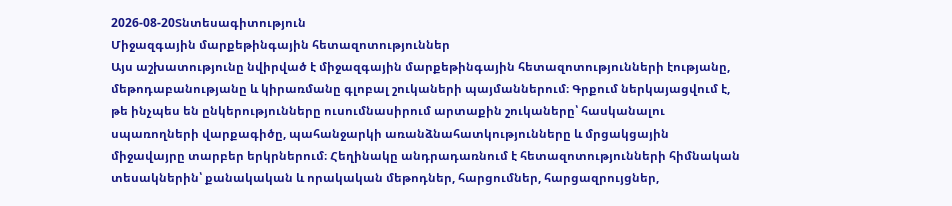2026-08-20Տնտեսագիտություն
Միջազգային մարքեթինգային հետազոտություններ
Այս աշխատությունը նվիրված է միջազգային մարքեթինգային հետազոտությունների էությանը, մեթոդաբանությանը և կիրառմանը գլոբալ շուկաների պայմաններում։ Գրքում ներկայացվում է, թե ինչպես են ընկերությունները ուսումնասիրում արտաքին շուկաները՝ հասկանալու սպառողների վարքագիծը, պահանջարկի առանձնահատկությունները և մրցակցային միջավայրը տարբեր երկրներում։ Հեղինակը անդրադառնում է հետազոտությունների հիմնական տեսակներին՝ քանակական և որակական մեթոդներ, հարցումներ, հարցազրույցներ,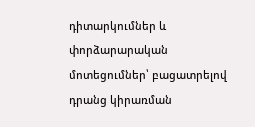դիտարկումներ և փորձարարական մոտեցումներ՝ բացատրելով դրանց կիրառման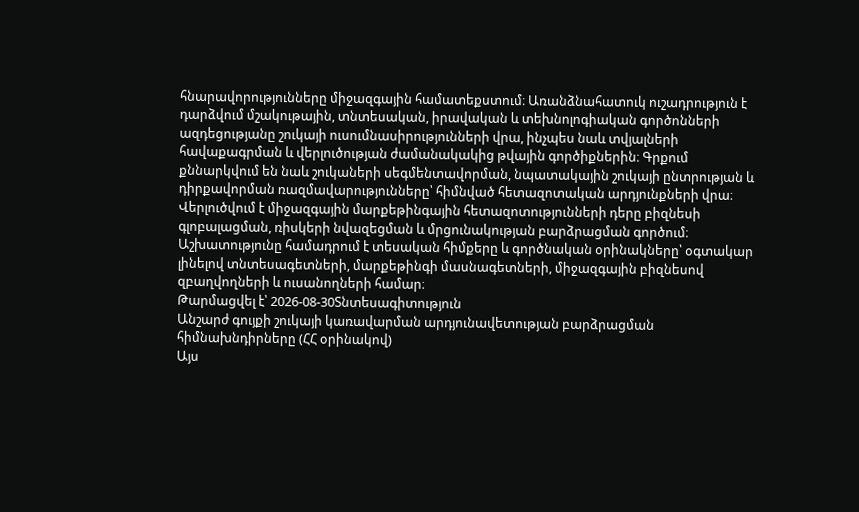հնարավորությունները միջազգային համատեքստում։ Առանձնահատուկ ուշադրություն է դարձվում մշակութային, տնտեսական, իրավական և տեխնոլոգիական գործոնների ազդեցությանը շուկայի ուսումնասիրությունների վրա, ինչպես նաև տվյալների հավաքագրման և վերլուծության ժամանակակից թվային գործիքներին։ Գրքում քննարկվում են նաև շուկաների սեգմենտավորման, նպատակային շուկայի ընտրության և դիրքավորման ռազմավարությունները՝ հիմնված հետազոտական արդյունքների վրա։ Վերլուծվում է միջազգային մարքեթինգային հետազոտությունների դերը բիզնեսի գլոբալացման, ռիսկերի նվազեցման և մրցունակության բարձրացման գործում։ Աշխատությունը համադրում է տեսական հիմքերը և գործնական օրինակները՝ օգտակար լինելով տնտեսագետների, մարքեթինգի մասնագետների, միջազգային բիզնեսով զբաղվողների և ուսանողների համար։
Թարմացվել է՝ 2026-08-30Տնտեսագիտություն
Անշարժ գույքի շուկայի կառավարման արդյունավետության բարձրացման հիմնախնդիրները (ՀՀ օրինակով)
Այս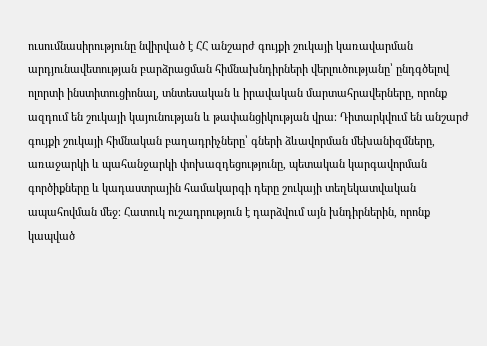ուսումնասիրությունը նվիրված է ՀՀ անշարժ գույքի շուկայի կառավարման արդյունավետության բարձրացման հիմնախնդիրների վերլուծությանը՝ ընդգծելով ոլորտի ինստիտուցիոնալ, տնտեսական և իրավական մարտահրավերները, որոնք ազդում են շուկայի կայունության և թափանցիկության վրա։ Դիտարկվում են անշարժ գույքի շուկայի հիմնական բաղադրիչները՝ գների ձևավորման մեխանիզմները, առաջարկի և պահանջարկի փոխազդեցությունը, պետական կարգավորման գործիքները և կադաստրային համակարգի դերը շուկայի տեղեկատվական ապահովման մեջ։ Հատուկ ուշադրություն է դարձվում այն խնդիրներին, որոնք կապված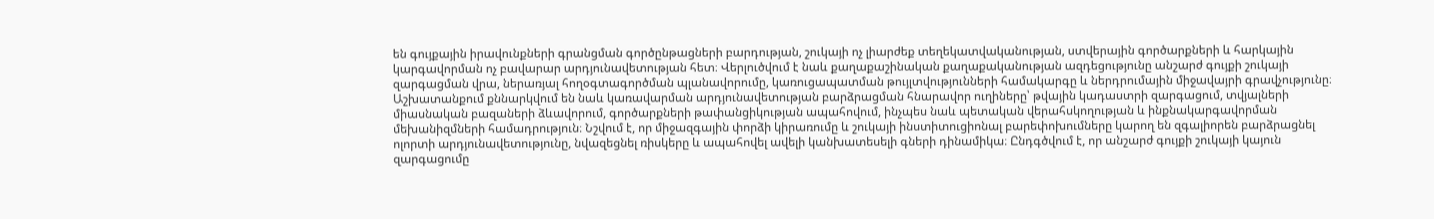են գույքային իրավունքների գրանցման գործընթացների բարդության, շուկայի ոչ լիարժեք տեղեկատվականության, ստվերային գործարքների և հարկային կարգավորման ոչ բավարար արդյունավետության հետ։ Վերլուծվում է նաև քաղաքաշինական քաղաքականության ազդեցությունը անշարժ գույքի շուկայի զարգացման վրա, ներառյալ հողօգտագործման պլանավորումը, կառուցապատման թույլտվությունների համակարգը և ներդրումային միջավայրի գրավչությունը։ Աշխատանքում քննարկվում են նաև կառավարման արդյունավետության բարձրացման հնարավոր ուղիները՝ թվային կադաստրի զարգացում, տվյալների միասնական բազաների ձևավորում, գործարքների թափանցիկության ապահովում, ինչպես նաև պետական վերահսկողության և ինքնակարգավորման մեխանիզմների համադրություն։ Նշվում է, որ միջազգային փորձի կիրառումը և շուկայի ինստիտուցիոնալ բարեփոխումները կարող են զգալիորեն բարձրացնել ոլորտի արդյունավետությունը, նվազեցնել ռիսկերը և ապահովել ավելի կանխատեսելի գների դինամիկա։ Ընդգծվում է, որ անշարժ գույքի շուկայի կայուն զարգացումը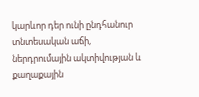կարևոր դեր ունի ընդհանուր տնտեսական աճի, ներդրումային ակտիվության և քաղաքային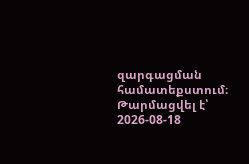զարգացման համատեքստում։
Թարմացվել է՝ 2026-08-18